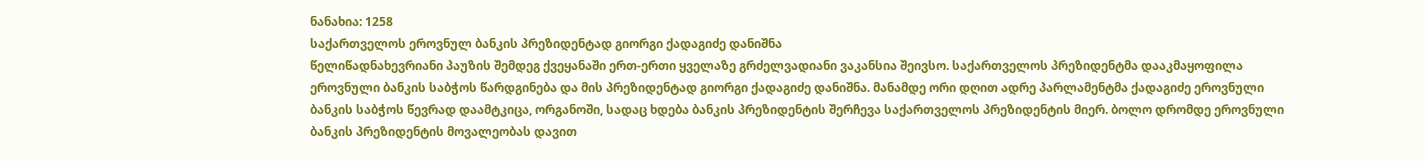ნანახია: 1258
საქართველოს ეროვნულ ბანკის პრეზიდენტად გიორგი ქადაგიძე დანიშნა
წელიწადნახევრიანი პაუზის შემდეგ ქვეყანაში ერთ-ერთი ყველაზე გრძელვადიანი ვაკანსია შეივსო. საქართველოს პრეზიდენტმა დააკმაყოფილა ეროვნული ბანკის საბჭოს წარდგინება და მის პრეზიდენტად გიორგი ქადაგიძე დანიშნა. მანამდე ორი დღით ადრე პარლამენტმა ქადაგიძე ეროვნული ბანკის საბჭოს წევრად დაამტკიცა, ორგანოში, სადაც ხდება ბანკის პრეზიდენტის შერჩევა საქართველოს პრეზიდენტის მიერ. ბოლო დრომდე ეროვნული ბანკის პრეზიდენტის მოვალეობას დავით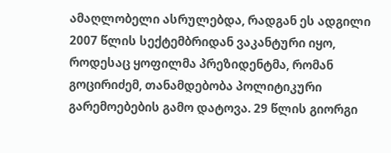ამაღლობელი ასრულებდა, რადგან ეს ადგილი 2007 წლის სექტემბრიდან ვაკანტური იყო, როდესაც ყოფილმა პრეზიდენტმა, რომან გოცირიძემ, თანამდებობა პოლიტიკური გარემოებების გამო დატოვა. 29 წლის გიორგი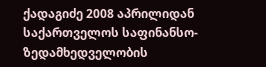ქადაგიძე 2008 აპრილიდან საქართველოს საფინანსო-ზედამხედველობის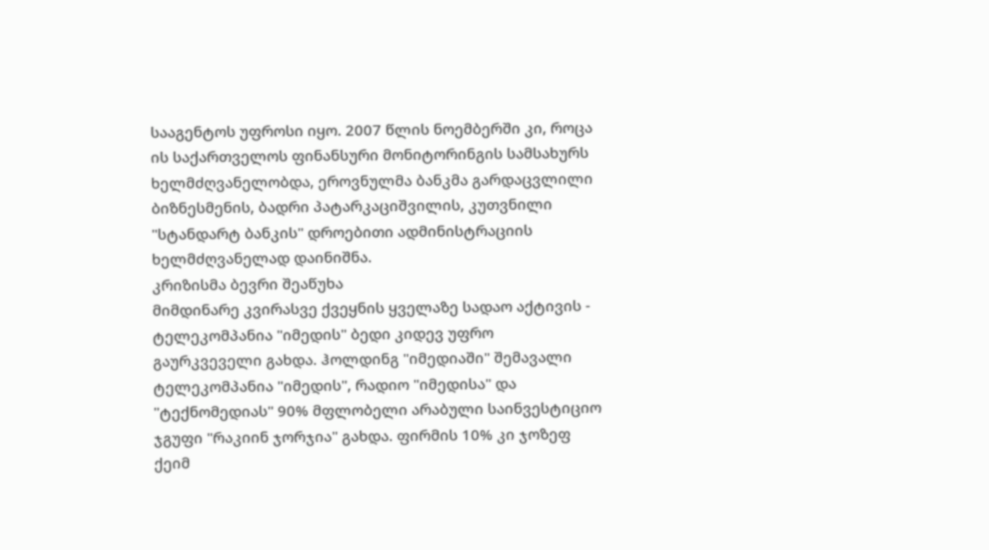სააგენტოს უფროსი იყო. 2007 წლის ნოემბერში კი, როცა ის საქართველოს ფინანსური მონიტორინგის სამსახურს ხელმძღვანელობდა, ეროვნულმა ბანკმა გარდაცვლილი ბიზნესმენის, ბადრი პატარკაციშვილის, კუთვნილი "სტანდარტ ბანკის" დროებითი ადმინისტრაციის ხელმძღვანელად დაინიშნა.
კრიზისმა ბევრი შეაწუხა
მიმდინარე კვირასვე ქვეყნის ყველაზე სადაო აქტივის - ტელეკომპანია "იმედის" ბედი კიდევ უფრო გაურკვეველი გახდა. ჰოლდინგ "იმედიაში" შემავალი ტელეკომპანია "იმედის", რადიო "იმედისა" და "ტექნომედიას" 90% მფლობელი არაბული საინვესტიციო ჯგუფი "რაკიინ ჯორჯია" გახდა. ფირმის 10% კი ჯოზეფ ქეიმ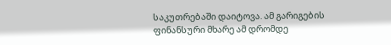საკუთრებაში დაიტოვა. ამ გარიგების ფინანსური მხარე ამ დრომდე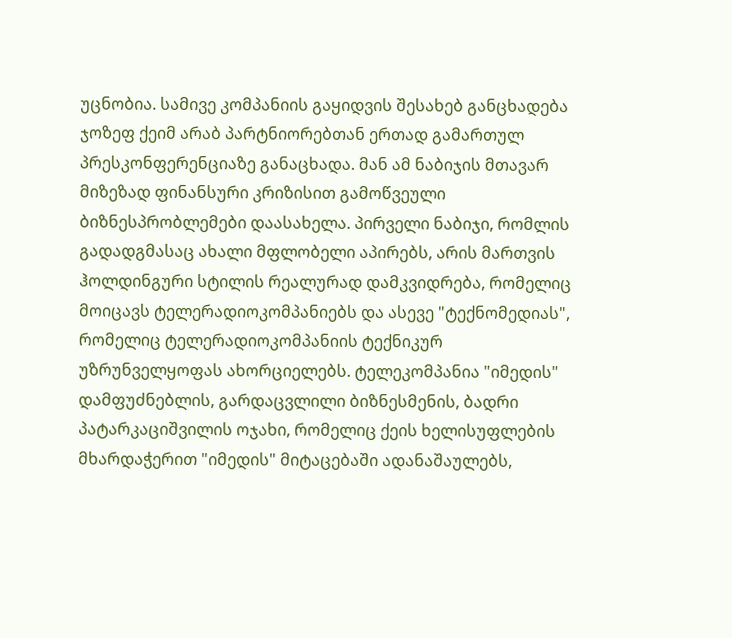უცნობია. სამივე კომპანიის გაყიდვის შესახებ განცხადება ჯოზეფ ქეიმ არაბ პარტნიორებთან ერთად გამართულ პრესკონფერენციაზე განაცხადა. მან ამ ნაბიჯის მთავარ მიზეზად ფინანსური კრიზისით გამოწვეული ბიზნესპრობლემები დაასახელა. პირველი ნაბიჯი, რომლის გადადგმასაც ახალი მფლობელი აპირებს, არის მართვის ჰოლდინგური სტილის რეალურად დამკვიდრება, რომელიც მოიცავს ტელერადიოკომპანიებს და ასევე "ტექნომედიას", რომელიც ტელერადიოკომპანიის ტექნიკურ უზრუნველყოფას ახორციელებს. ტელეკომპანია "იმედის" დამფუძნებლის, გარდაცვლილი ბიზნესმენის, ბადრი პატარკაციშვილის ოჯახი, რომელიც ქეის ხელისუფლების მხარდაჭერით "იმედის" მიტაცებაში ადანაშაულებს,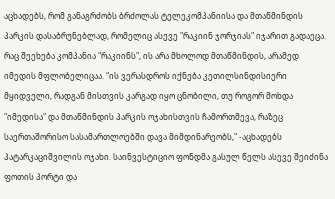აცხადებს, რომ განაგრძობს ბრძოლას ტელეკომპანიისა და მთაწმინდის პარკის დასაბრუნებლად, რომელიც ასევე "რაკიინ ჯორჯიას" იჯარით გადაეცა. რაც შეეხება კომპანია "რაკიინს", ის არა მხოლოდ მთაწმინდის, არამედ იმედის მფლობელიცაა. "ის ვერასდროს იქნება კეთილსინდისიერი მყიდველი, რადგან მისთვის კარგად იყო ცნობილი, თუ როგორ მოხდა "იმედისა" და მთაწმინდის პარკის ოჯახისთვის ჩამორთმევა, რაზეც საერთაშორისო სასამართლოებში დავა მიმდინარეობს," -აცხადებს პატარკაციშვილის ოჯახი. საინვესტიციო ფონდმა გასულ წელს ასევე შეიძინა ფოთის პორტი და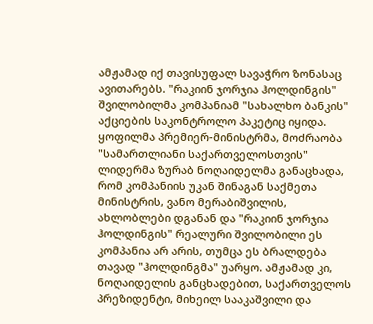ამჟამად იქ თავისუფალ სავაჭრო ზონასაც ავითარებს. "რაკიინ ჯორჯია ჰოლდინგის" შვილობილმა კომპანიამ "სახალხო ბანკის" აქციების საკონტროლო პაკეტიც იყიდა. ყოფილმა პრემიერ-მინისტრმა, მოძრაობა "სამართლიანი საქართველოსთვის" ლიდერმა ზურაბ ნოღაიდელმა განაცხადა, რომ კომპანიის უკან შინაგან საქმეთა მინისტრის, ვანო მერაბიშვილის, ახლობლები დგანან და "რაკიინ ჯორჯია ჰოლდინგის" რეალური შვილობილი ეს კომპანია არ არის, თუმცა ეს ბრალდება თავად "ჰოლდინგმა" უარყო. ამჟამად კი, ნოღაიდელის განცხადებით, საქართველოს პრეზიდენტი, მიხეილ სააკაშვილი და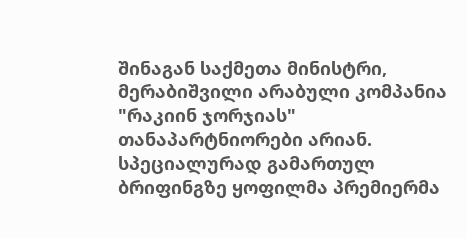შინაგან საქმეთა მინისტრი, მერაბიშვილი არაბული კომპანია "რაკიინ ჯორჯიას" თანაპარტნიორები არიან. სპეციალურად გამართულ ბრიფინგზე ყოფილმა პრემიერმა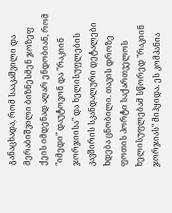განაცხადა, რომ სააკაშვილი და მერაბიშვილი ბიზნესმენ ჯოზეფ ქეის იმდენად აღარ ენდობიან, რომ "იმედი" დაუტოვონ და "რაკიინ ჯორჯიისა" და ხელისუფლების კავშირის სკანდალური დეტალები ხდება ცნობილი. თავის დროზე ფოთის პორტი საქართველოს ხელისუფლებამ სწორედ "რაკიინ ჯორჯიას" მიჰყიდა. ეს კომპანია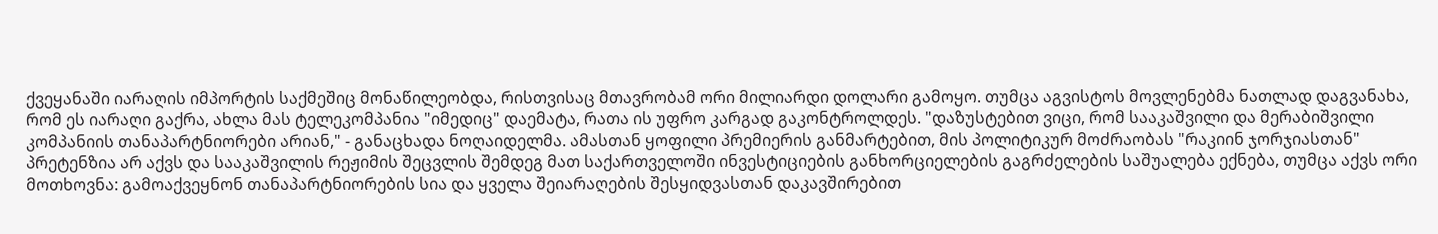ქვეყანაში იარაღის იმპორტის საქმეშიც მონაწილეობდა, რისთვისაც მთავრობამ ორი მილიარდი დოლარი გამოყო. თუმცა აგვისტოს მოვლენებმა ნათლად დაგვანახა, რომ ეს იარაღი გაქრა, ახლა მას ტელეკომპანია "იმედიც" დაემატა, რათა ის უფრო კარგად გაკონტროლდეს. "დაზუსტებით ვიცი, რომ სააკაშვილი და მერაბიშვილი კომპანიის თანაპარტნიორები არიან," - განაცხადა ნოღაიდელმა. ამასთან ყოფილი პრემიერის განმარტებით, მის პოლიტიკურ მოძრაობას "რაკიინ ჯორჯიასთან" პრეტენზია არ აქვს და სააკაშვილის რეჟიმის შეცვლის შემდეგ მათ საქართველოში ინვესტიციების განხორციელების გაგრძელების საშუალება ექნება, თუმცა აქვს ორი მოთხოვნა: გამოაქვეყნონ თანაპარტნიორების სია და ყველა შეიარაღების შესყიდვასთან დაკავშირებით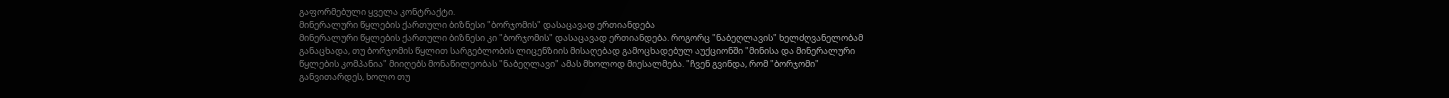გაფორმებული ყველა კონტრაქტი.
მინერალური წყლების ქართული ბიზნესი "ბორჯომის" დასაცავად ერთიანდება
მინერალური წყლების ქართული ბიზნესი კი "ბორჯომის" დასაცავად ერთიანდება. როგორც "ნაბეღლავის" ხელძღვანელობამ განაცხადა, თუ ბორჯომის წყლით სარგებლობის ლიცენზიის მისაღებად გამოცხადებულ აუქციონში "მინისა და მინერალური წყლების კომპანია" მიიღებს მონაწილეობას "ნაბეღლავი" ამას მხოლოდ მიესალმება. "ჩვენ გვინდა, რომ "ბორჯომი" განვითარდეს, ხოლო თუ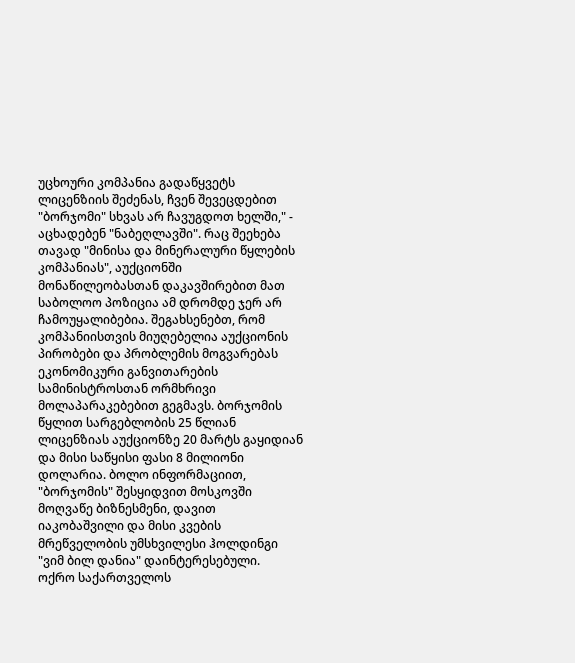უცხოური კომპანია გადაწყვეტს ლიცენზიის შეძენას, ჩვენ შევეცდებით "ბორჯომი" სხვას არ ჩავუგდოთ ხელში," - აცხადებენ "ნაბეღლავში". რაც შეეხება თავად "მინისა და მინერალური წყლების კომპანიას", აუქციონში მონაწილეობასთან დაკავშირებით მათ საბოლოო პოზიცია ამ დრომდე ჯერ არ ჩამოუყალიბებია. შეგახსენებთ, რომ კომპანიისთვის მიუღებელია აუქციონის პირობები და პრობლემის მოგვარებას ეკონომიკური განვითარების სამინისტროსთან ორმხრივი მოლაპარაკებებით გეგმავს. ბორჯომის წყლით სარგებლობის 25 წლიან ლიცენზიას აუქციონზე 20 მარტს გაყიდიან და მისი საწყისი ფასი 8 მილიონი დოლარია. ბოლო ინფორმაციით, "ბორჯომის" შესყიდვით მოსკოვში მოღვაწე ბიზნესმენი, დავით იაკობაშვილი და მისი კვების მრეწველობის უმსხვილესი ჰოლდინგი "ვიმ ბილ დანია" დაინტერესებული.
ოქრო საქართველოს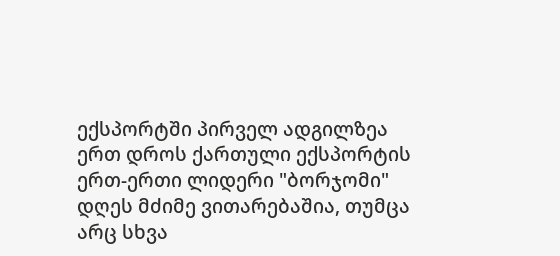ექსპორტში პირველ ადგილზეა
ერთ დროს ქართული ექსპორტის ერთ-ერთი ლიდერი "ბორჯომი" დღეს მძიმე ვითარებაშია, თუმცა არც სხვა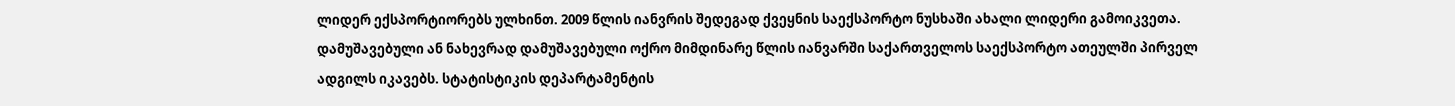ლიდერ ექსპორტიორებს ულხინთ. 2009 წლის იანვრის შედეგად ქვეყნის საექსპორტო ნუსხაში ახალი ლიდერი გამოიკვეთა. დამუშავებული ან ნახევრად დამუშავებული ოქრო მიმდინარე წლის იანვარში საქართველოს საექსპორტო ათეულში პირველ ადგილს იკავებს. სტატისტიკის დეპარტამენტის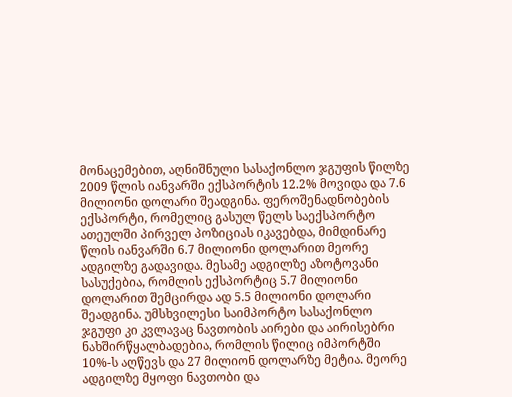მონაცემებით, აღნიშნული სასაქონლო ჯგუფის წილზე 2009 წლის იანვარში ექსპორტის 12.2% მოვიდა და 7.6 მილიონი დოლარი შეადგინა. ფეროშენადნობების ექსპორტი, რომელიც გასულ წელს საექსპორტო ათეულში პირველ პოზიციას იკავებდა, მიმდინარე წლის იანვარში 6.7 მილიონი დოლარით მეორე ადგილზე გადავიდა. მესამე ადგილზე აზოტოვანი სასუქებია, რომლის ექსპორტიც 5.7 მილიონი დოლარით შემცირდა ად 5.5 მილიონი დოლარი შეადგინა. უმსხვილესი საიმპორტო სასაქონლო ჯგუფი კი კვლავაც ნავთობის აირები და აირისებრი ნახშირწყალბადებია, რომლის წილიც იმპორტში 10%-ს აღწევს და 27 მილიონ დოლარზე მეტია. მეორე ადგილზე მყოფი ნავთობი და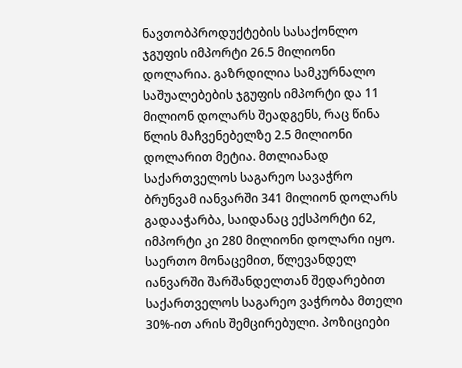ნავთობპროდუქტების სასაქონლო ჯგუფის იმპორტი 26.5 მილიონი დოლარია. გაზრდილია სამკურნალო საშუალებების ჯგუფის იმპორტი და 11 მილიონ დოლარს შეადგენს, რაც წინა წლის მაჩვენებელზე 2.5 მილიონი დოლარით მეტია. მთლიანად საქართველოს საგარეო სავაჭრო ბრუნვამ იანვარში 341 მილიონ დოლარს გადააჭარბა, საიდანაც ექსპორტი 62, იმპორტი კი 280 მილიონი დოლარი იყო. საერთო მონაცემით, წლევანდელ იანვარში შარშანდელთან შედარებით საქართველოს საგარეო ვაჭრობა მთელი 30%-ით არის შემცირებული. პოზიციები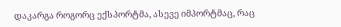დაკარგა როგორც ექსპორტმა, ასევე იმპორტმაც, რაც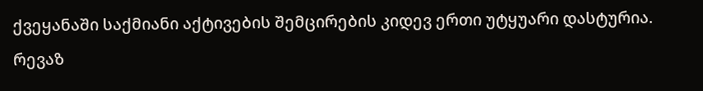ქვეყანაში საქმიანი აქტივების შემცირების კიდევ ერთი უტყუარი დასტურია.
რევაზ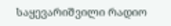საყევარიშვილი რადიო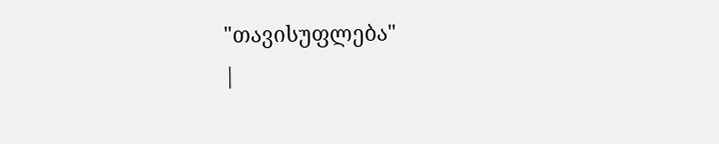"თავისუფლება"
|